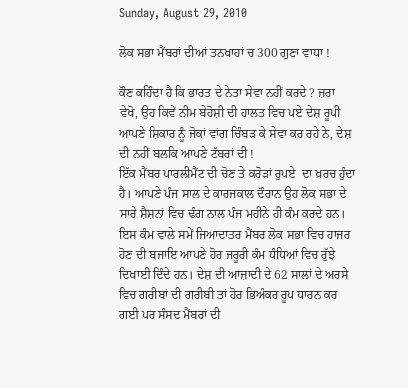Sunday, August 29, 2010

ਲੋਕ ਸਭਾ ਮੈਂਬਰਾਂ ਦੀਆਂ ਤਨਖਾਹਾਂ ਚ 300 ਗੁਣਾ ਵਾਧਾ !

ਕੌਣ ਕਹਿੰਦਾ ਹੈ ਕਿ ਭਾਰਤ ਦੇ ਨੇਤਾ ਸੇਵਾ ਨਹੀਂ ਕਰਦੇ ? ਜ਼ਰਾ ਵੇਖੋ, ਉਹ ਕਿਵੇਂ ਨੀਮ ਬੇਹੋਸ਼ੀ ਦੀ ਹਾਲਤ ਵਿਚ ਪਏ ਦੇਸ਼ ਰੂਪੀ ਆਪਣੇ ਸ਼ਿਕਾਰ ਨੂੰ ਜੋਕਾਂ ਵਾਂਗ ਚਿੰਬੜ ਕੇ ਸੇਵਾ ਕਰ ਰਹੇ ਨੇ, ਦੇਸ਼ ਦੀ ਨਹੀਂ ਬਲਕਿ ਆਪਣੇ ਟੱਬਰਾਂ ਦੀ !
ਇੱਕ ਮੈਂਬਰ ਪਾਰਲੀਮੈਂਟ ਦੀ ਚੋਣ ਤੇ ਕਰੋੜਾਂ ਰੁਪਏ  ਦਾ ਖ਼ਰਚ ਹੁੰਦਾ ਹੈ। ਆਪਣੇ ਪੰਜ ਸਾਲ ਦੇ ਕਾਰਜਕਾਲ ਦੌਰਾਨ ਉਹ ਲੋਕ ਸਭਾ ਦੇ ਸਾਰੇ ਸ਼ੈਸ਼ਨਾਂ ਵਿਚ ਢੰਗ ਨਾਲ ਪੰਜ ਮਹੀਨੇ ਹੀ ਕੰਮ ਕਰਦੇ ਹਨ। ਇਸ ਕੰਮ ਵਾਲੇ ਸਮੇਂ ਜਿਆਦਾਤਰ ਮੈਂਬਰ ਲੋਕ ਸਭਾ ਵਿਚ ਹਾਜਰ ਹੋਣ ਦੀ ਬਜਾਇ ਆਪਣੇ ਹੋਰ ਜਰੂਰੀ ਕੰਮ ਧੰਧਿਆਂ ਵਿਚ ਰੁੱਝੇ ਦਿਖਾਈ ਦਿੰਦੇ ਹਨ। ਦੇਸ਼ ਦੀ ਆਜ਼ਾਦੀ ਦੇ 62 ਸਾਲਾਂ ਦੇ ਅਰਸੇ ਵਿਚ ਗਰੀਬਾਂ ਦੀ ਗਰੀਬੀ ਤਾਂ ਹੋਰ ਭਿਅੰਕਰ ਰੂਪ ਧਾਰਨ ਕਰ ਗਈ ਪਰ ਸੰਸਦ ਮੈਂਬਰਾਂ ਦੀ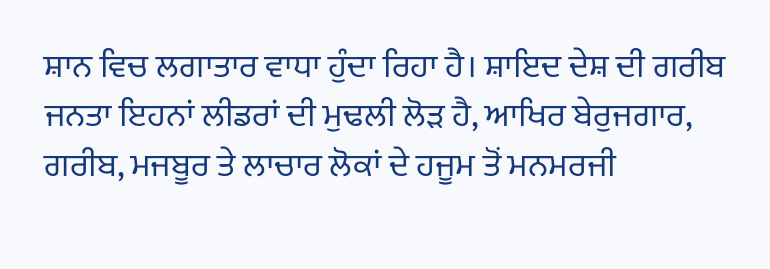ਸ਼ਾਨ ਵਿਚ ਲਗਾਤਾਰ ਵਾਧਾ ਹੁੰਦਾ ਰਿਹਾ ਹੈ। ਸ਼ਾਇਦ ਦੇਸ਼ ਦੀ ਗਰੀਬ ਜਨਤਾ ਇਹਨਾਂ ਲੀਡਰਾਂ ਦੀ ਮੁਢਲੀ ਲੋੜ ਹੈ, ਆਖਿਰ ਬੇਰੁਜਗਾਰ, ਗਰੀਬ, ਮਜਬੂਰ ਤੇ ਲਾਚਾਰ ਲੋਕਾਂ ਦੇ ਹਜੂਮ ਤੋਂ ਮਨਮਰਜੀ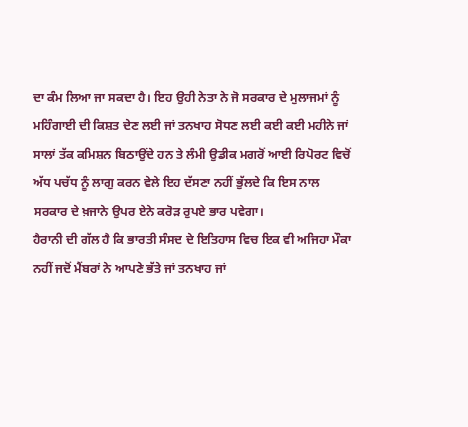ਦਾ ਕੰਮ ਲਿਆ ਜਾ ਸਕਦਾ ਹੈ। ਇਹ ਉਹੀ ਨੇਤਾ ਨੇ ਜੋ ਸਰਕਾਰ ਦੇ ਮੁਲਾਜਮਾਂ ਨੂੰ ਮਹਿੰਗਾਈ ਦੀ ਕਿਸ਼ਤ ਦੇਣ ਲਈ ਜਾਂ ਤਨਖਾਹ ਸੋਧਣ ਲਈ ਕਈ ਕਈ ਮਹੀਨੇ ਜਾਂ ਸਾਲਾਂ ਤੱਕ ਕਮਿਸ਼ਨ ਬਿਠਾਉਂਦੇ ਹਨ ਤੇ ਲੰਮੀ ਉਡੀਕ ਮਗਰੋਂ ਆਈ ਰਿਪੋਰਟ ਵਿਚੋਂ ਅੱਧ ਪਚੱਧ ਨੂੰ ਲਾਗੁ ਕਰਨ ਵੇਲੇ ਇਹ ਦੱਸਣਾ ਨਹੀਂ ਭੁੱਲਦੇ ਕਿ ਇਸ ਨਾਲ ਸਰਕਾਰ ਦੇ ਖ਼ਜਾਨੇ ਉਪਰ ਏਨੇ ਕਰੋੜ ਰੁਪਏ ਭਾਰ ਪਵੇਗਾ।
ਹੈਰਾਨੀ ਦੀ ਗੱਲ ਹੈ ਕਿ ਭਾਰਤੀ ਸੰਸਦ ਦੇ ਇਤਿਹਾਸ ਵਿਚ ਇਕ ਵੀ ਅਜਿਹਾ ਮੌਕਾ ਨਹੀਂ ਜਦੋਂ ਮੈਂਬਰਾਂ ਨੇ ਆਪਣੇ ਭੱਤੇ ਜਾਂ ਤਨਖਾਹ ਜਾਂ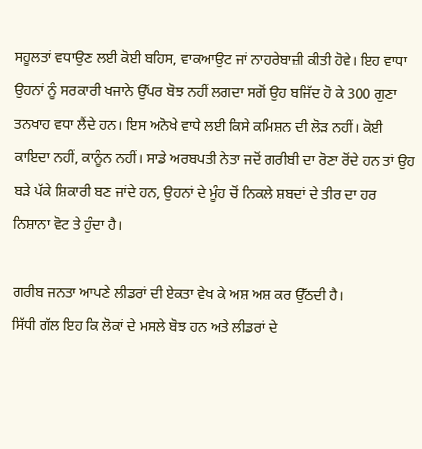ਸਹੂਲਤਾਂ ਵਧਾਉਣ ਲਈ ਕੋਈ ਬਹਿਸ, ਵਾਕਆਉਟ ਜਾਂ ਨਾਹਰੇਬਾਜ਼ੀ ਕੀਤੀ ਹੋਵੇ। ਇਹ ਵਾਧਾ ਉਹਨਾਂ ਨੂੰ ਸਰਕਾਰੀ ਖਜਾਨੇ ਉੱਪਰ ਬੋਝ ਨਹੀਂ ਲਗਦਾ ਸਗੋਂ ਉਹ ਬਜਿੱਦ ਹੋ ਕੇ 300 ਗੁਣਾ ਤਨਖਾਹ ਵਧਾ ਲੈਂਦੇ ਹਨ। ਇਸ ਅਨੋਖੇ ਵਾਧੇ ਲਈ ਕਿਸੇ ਕਮਿਸ਼ਨ ਦੀ ਲੋੜ ਨਹੀਂ। ਕੋਈ ਕਾਇਦਾ ਨਹੀਂ, ਕਾਨੂੰਨ ਨਹੀਂ। ਸਾਡੇ ਅਰਬਪਤੀ ਨੇਤਾ ਜਦੋਂ ਗਰੀਬੀ ਦਾ ਰੋਣਾ ਰੋਂਦੇ ਹਨ ਤਾਂ ਉਹ ਬੜੇ ਪੱਕੇ ਸ਼ਿਕਾਰੀ ਬਣ ਜਾਂਦੇ ਹਨ, ਉਹਨਾਂ ਦੇ ਮੂੰਹ ਚੋਂ ਨਿਕਲੇ ਸ਼ਬਦਾਂ ਦੇ ਤੀਰ ਦਾ ਹਰ ਨਿਸ਼ਾਨਾ ਵੋਟ ਤੇ ਹੁੰਦਾ ਹੈ।

ਗਰੀਬ ਜਨਤਾ ਆਪਣੇ ਲੀਡਰਾਂ ਦੀ ਏਕਤਾ ਵੇਖ ਕੇ ਅਸ਼ ਅਸ਼ ਕਰ ਉੱਠਦੀ ਹੈ।
ਸਿੱਧੀ ਗੱਲ ਇਹ ਕਿ ਲੋਕਾਂ ਦੇ ਮਸਲੇ ਬੋਝ ਹਨ ਅਤੇ ਲੀਡਰਾਂ ਦੇ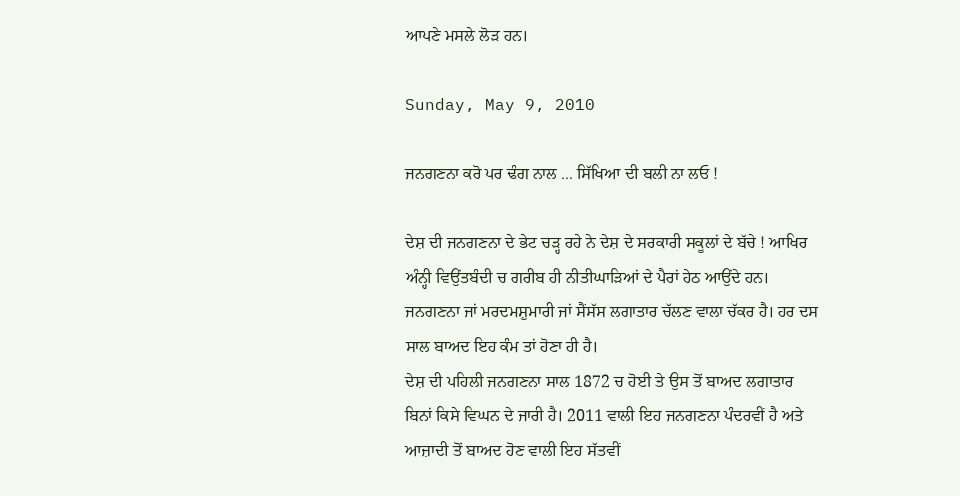ਆਪਣੇ ਮਸਲੇ ਲੋੜ ਹਨ।

Sunday, May 9, 2010

ਜਨਗਣਨਾ ਕਰੋ ਪਰ ਢੰਗ ਨਾਲ ... ਸਿੱਖਿਆ ਦੀ ਬਲੀ ਨਾ ਲਓ !

ਦੇਸ਼ ਦੀ ਜਨਗਣਨਾ ਦੇ ਭੇਟ ਚੜ੍ਹ ਰਹੇ ਨੇ ਦੇਸ਼ ਦੇ ਸਰਕਾਰੀ ਸਕੂਲਾਂ ਦੇ ਬੱਚੇ ! ਆਖਿਰ ਅੰਨ੍ਹੀ ਵਿਉਂਤਬੰਦੀ ਚ ਗਰੀਬ ਹੀ ਨੀਤੀਘਾੜਿਆਂ ਦੇ ਪੈਰਾਂ ਹੇਠ ਆਉਂਦੇ ਹਨ। ਜਨਗਣਨਾ ਜਾਂ ਮਰਦਮਸ਼ੁਮਾਰੀ ਜਾਂ ਸੈਂਸੱਸ ਲਗਾਤਾਰ ਚੱਲਣ ਵਾਲਾ ਚੱਕਰ ਹੈ। ਹਰ ਦਸ ਸਾਲ ਬਾਅਦ ਇਹ ਕੰਮ ਤਾਂ ਹੋਣਾ ਹੀ ਹੈ।
ਦੇਸ਼ ਦੀ ਪਹਿਲੀ ਜਨਗਣਨਾ ਸਾਲ 1872 ਚ ਹੋਈ ਤੇ ਉਸ ਤੋਂ ਬਾਅਦ ਲਗਾਤਾਰ ਬਿਨਾਂ ਕਿਸੇ ਵਿਘਨ ਦੇ ਜਾਰੀ ਹੈ। 2011 ਵਾਲੀ ਇਹ ਜਨਗਣਨਾ ਪੰਦਰਵੀਂ ਹੈ ਅਤੇ ਆਜ਼ਾਦੀ ਤੋਂ ਬਾਅਦ ਹੋਣ ਵਾਲੀ ਇਹ ਸੱਤਵੀਂ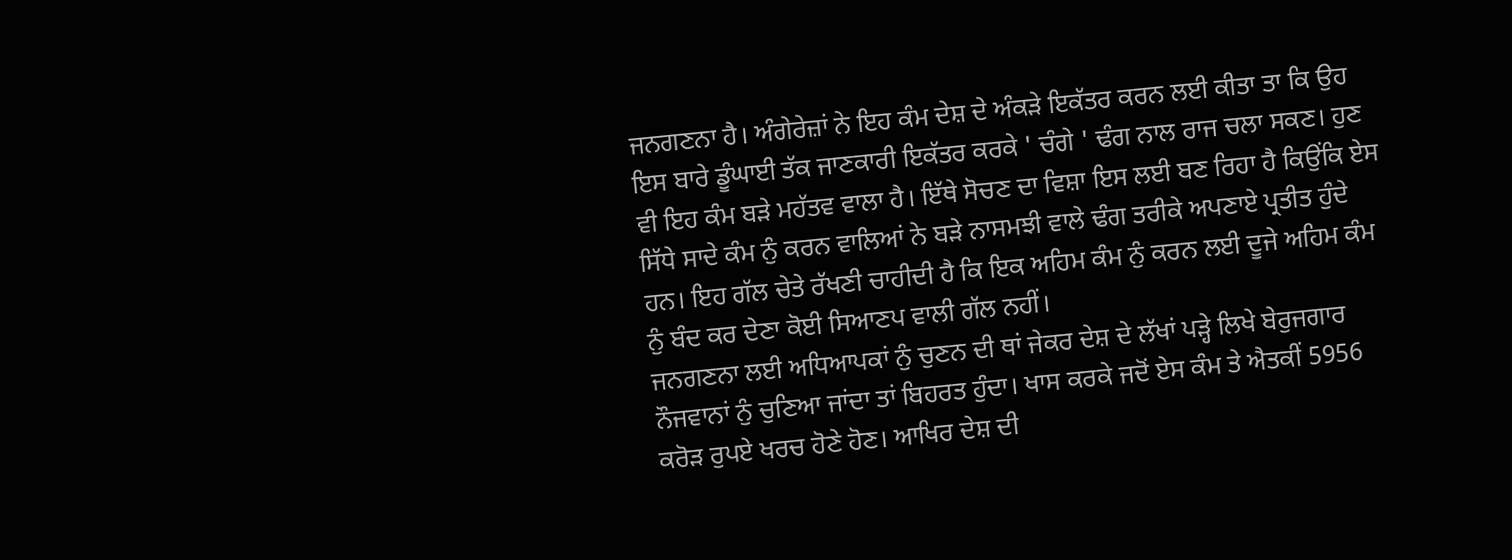ਜਨਗਣਨਾ ਹੈ। ਅੰਗੇਰੇਜ਼ਾਂ ਨੇ ਇਹ ਕੰਮ ਦੇਸ਼ ਦੇ ਅੰਕੜੇ ਇਕੱਤਰ ਕਰਨ ਲਈ ਕੀਤਾ ਤਾ ਕਿ ਉਹ ਇਸ ਬਾਰੇ ਡੂੰਘਾਈ ਤੱਕ ਜਾਣਕਾਰੀ ਇਕੱਤਰ ਕਰਕੇ ' ਚੰਗੇ ' ਢੰਗ ਨਾਲ ਰਾਜ ਚਲਾ ਸਕਣ। ਹੁਣ ਵੀ ਇਹ ਕੰਮ ਬੜੇ ਮਹੱਤਵ ਵਾਲਾ ਹੈ। ਇੱਥੇ ਸੋਚਣ ਦਾ ਵਿਸ਼ਾ ਇਸ ਲਈ ਬਣ ਰਿਹਾ ਹੈ ਕਿਉਂਕਿ ਏਸ ਸਿੱਧੇ ਸਾਦੇ ਕੰਮ ਨੁੰ ਕਰਨ ਵਾਲਿਆਂ ਨੇ ਬੜੇ ਨਾਸਮਝੀ ਵਾਲੇ ਢੰਗ ਤਰੀਕੇ ਅਪਣਾਏ ਪ੍ਰਤੀਤ ਹੁੰਦੇ ਹਨ। ਇਹ ਗੱਲ ਚੇਤੇ ਰੱਖਣੀ ਚਾਹੀਦੀ ਹੈ ਕਿ ਇਕ ਅਹਿਮ ਕੰਮ ਨੁੰ ਕਰਨ ਲਈ ਦੂਜੇ ਅਹਿਮ ਕੰਮ ਨੁੰ ਬੰਦ ਕਰ ਦੇਣਾ ਕੋਈ ਸਿਆਣਪ ਵਾਲੀ ਗੱਲ ਨਹੀਂ।
ਜਨਗਣਨਾ ਲਈ ਅਧਿਆਪਕਾਂ ਨੁੰ ਚੁਣਨ ਦੀ ਥਾਂ ਜੇਕਰ ਦੇਸ਼ ਦੇ ਲੱਖਾਂ ਪੜ੍ਹੇ ਲਿਖੇ ਬੇਰੁਜਗਾਰ ਨੌਜਵਾਨਾਂ ਨੁੰ ਚੁਣਿਆ ਜਾਂਦਾ ਤਾਂ ਬਿਹਰਤ ਹੁੰਦਾ। ਖਾਸ ਕਰਕੇ ਜਦੋਂ ਏਸ ਕੰਮ ਤੇ ਐਤਕੀਂ 5956 ਕਰੋੜ ਰੁਪਏ ਖਰਚ ਹੋਣੇ ਹੋਣ। ਆਖਿਰ ਦੇਸ਼ ਦੀ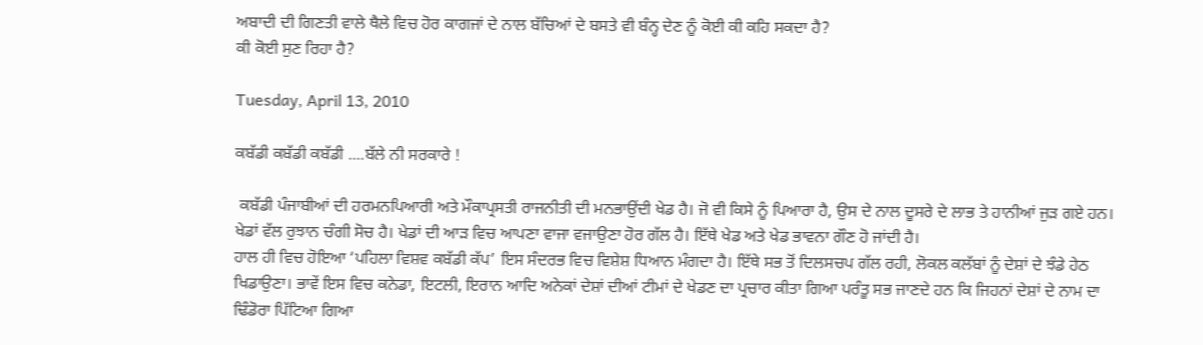ਅਬਾਦੀ ਦੀ ਗਿਣਤੀ ਵਾਲੇ ਥੈਲੇ ਵਿਚ ਹੋਰ ਕਾਗਜਾਂ ਦੇ ਨਾਲ ਬੱਚਿਆਂ ਦੇ ਬਸਤੇ ਵੀ ਬੰਨ੍ਹ ਦੇਣ ਨੂੰ ਕੋਈ ਕੀ ਕਹਿ ਸਕਦਾ ਹੈ?
ਕੀ ਕੋਈ ਸੁਣ ਰਿਹਾ ਹੈ?

Tuesday, April 13, 2010

ਕਬੱਡੀ ਕਬੱਡੀ ਕਬੱਡੀ ....ਬੱਲੇ ਨੀ ਸਰਕਾਰੇ !

 ਕਬੱਡੀ ਪੰਜਾਬੀਆਂ ਦੀ ਹਰਮਨਪਿਆਰੀ ਅਤੇ ਮੌਕਾਪ੍ਰਸਤੀ ਰਾਜਨੀਤੀ ਦੀ ਮਨਭਾਉਂਦੀ ਖੇਡ ਹੈ। ਜੋ ਵੀ ਕਿਸੇ ਨੂੰ ਪਿਆਰਾ ਹੈ, ਉਸ ਦੇ ਨਾਲ ਦੂਸਰੇ ਦੇ ਲਾਭ ਤੇ ਹਾਨੀਆਂ ਜੁੜ ਗਏ ਹਨ। ਖੇਡਾਂ ਵੱਲ ਰੁਝਾਨ ਚੰਗੀ ਸੋਚ ਹੈ। ਖੇਡਾਂ ਦੀ ਆੜ ਵਿਚ ਆਪਣਾ ਵਾਜਾ ਵਜਾਉਣਾ ਹੋਰ ਗੱਲ ਹੈ। ਇੱਥੇ ਖੇਡ ਅਤੇ ਖੇਡ ਭਾਵਨਾ ਗੌਣ ਹੋ ਜਾਂਦੀ ਹੈ।
ਹਾਲ ਹੀ ਵਿਚ ਹੋਇਆ ‘ਪਹਿਲਾ ਵਿਸ਼ਵ ਕਬੱਡੀ ਕੱਪ’ ਇਸ ਸੰਦਰਭ ਵਿਚ ਵਿਸ਼ੇਸ਼ ਧਿਆਨ ਮੰਗਦਾ ਹੈ। ਇੱਥੇ ਸਭ ਤੋਂ ਦਿਲਸਚਪ ਗੱਲ ਰਹੀ, ਲੋਕਲ ਕਲੱਬਾਂ ਨੂੰ ਦੇਸ਼ਾਂ ਦੇ ਝੰਡੇ ਹੇਠ ਖਿਡਾਉਣਾ। ਭਾਵੇਂ ਇਸ ਵਿਚ ਕਨੇਡਾ, ਇਟਲੀ, ਇਰਾਨ ਆਦਿ ਅਨੇਕਾਂ ਦੇਸ਼ਾਂ ਦੀਆਂ ਟੀਮਾਂ ਦੇ ਖੇਡਣ ਦਾ ਪ੍ਰਚਾਰ ਕੀਤਾ ਗਿਆ ਪਰੰਤੂ ਸਭ ਜਾਣਦੇ ਹਨ ਕਿ ਜਿਹਨਾਂ ਦੇਸ਼ਾਂ ਦੇ ਨਾਮ ਦਾ ਢਿੰਡੋਰਾ ਪਿੱਟਿਆ ਗਿਆ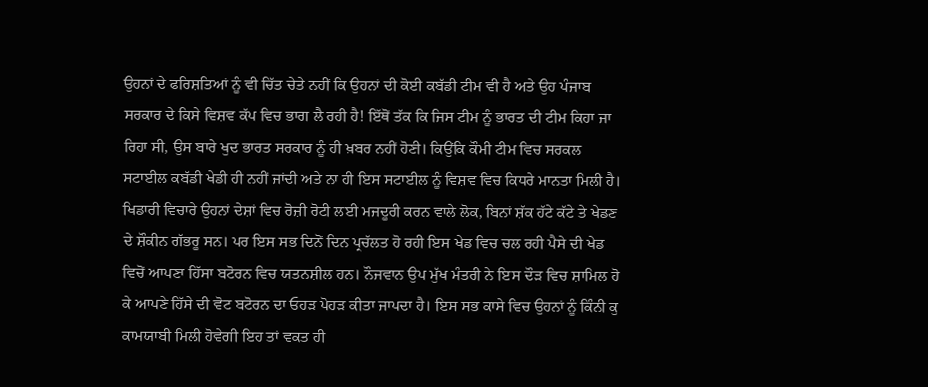ਉਹਨਾਂ ਦੇ ਫਰਿਸ਼ਤਿਆਂ ਨੂੰ ਵੀ ਚਿੱਤ ਚੇਤੇ ਨਹੀਂ ਕਿ ਉਹਨਾਂ ਦੀ ਕੋਈ ਕਬੱਡੀ ਟੀਮ ਵੀ ਹੈ ਅਤੇ ਉਹ ਪੰਜਾਬ ਸਰਕਾਰ ਦੇ ਕਿਸੇ ਵਿਸ਼ਵ ਕੱਪ ਵਿਚ ਭਾਗ ਲੈ ਰਹੀ ਹੈ! ਇੱਥੋਂ ਤੱਕ ਕਿ ਜਿਸ ਟੀਮ ਨੂੰ ਭਾਰਤ ਦੀ ਟੀਮ ਕਿਹਾ ਜਾ ਰਿਹਾ ਸੀ, ਉਸ ਬਾਰੇ ਖੁਦ ਭਾਰਤ ਸਰਕਾਰ ਨੂੰ ਹੀ ਖ਼ਬਰ ਨਹੀਂ ਹੋਣੀ। ਕਿਉਂਕਿ ਕੌਮੀ ਟੀਮ ਵਿਚ ਸਰਕਲ ਸਟਾਈਲ ਕਬੱਡੀ ਖੇਡੀ ਹੀ ਨਹੀਂ ਜਾਂਦੀ ਅਤੇ ਨਾ ਹੀ ਇਸ ਸਟਾਈਲ ਨੂੰ ਵਿਸ਼ਵ ਵਿਚ ਕਿਧਰੇ ਮਾਨਤਾ ਮਿਲੀ ਹੈ। ਖਿਡਾਰੀ ਵਿਚਾਰੇ ਉਹਨਾਂ ਦੇਸ਼ਾਂ ਵਿਚ ਰੋਜ਼ੀ ਰੋਟੀ ਲਈ ਮਜਦੂਰੀ ਕਰਨ ਵਾਲੇ ਲੋਕ, ਬਿਨਾਂ ਸ਼ੱਕ ਹੱਟੇ ਕੱਟੇ ਤੇ ਖੇਡਣ ਦੇ ਸ਼ੌਕੀਨ ਗੱਭਰੂ ਸਨ। ਪਰ ਇਸ ਸਭ ਦਿਨੋਂ ਦਿਨ ਪ੍ਰਚੱਲਤ ਹੋ ਰਹੀ ਇਸ ਖੇਡ ਵਿਚ ਚਲ ਰਹੀ ਪੈਸੇ ਦੀ ਖੇਡ ਵਿਚੋਂ ਆਪਣਾ ਹਿੱਸਾ ਬਟੋਰਨ ਵਿਚ ਯਤਨਸ਼ੀਲ ਹਨ। ਨੌਜਵਾਨ ਉਪ ਮੁੱਖ ਮੰਤਰੀ ਨੇ ਇਸ ਦੌੜ ਵਿਚ ਸ਼ਾਮਿਲ ਹੋ ਕੇ ਆਪਣੇ ਹਿੱਸੇ ਦੀ ਵੋਟ ਬਟੋਰਨ ਦਾ ਓਹੜ ਪੋਹੜ ਕੀਤਾ ਜਾਪਦਾ ਹੈ। ਇਸ ਸਭ ਕਾਸੇ ਵਿਚ ਉਹਨਾਂ ਨੂੰ ਕਿੰਨੀ ਕੁ ਕਾਮਯਾਬੀ ਮਿਲੀ ਹੋਵੇਗੀ ਇਹ ਤਾਂ ਵਕਤ ਹੀ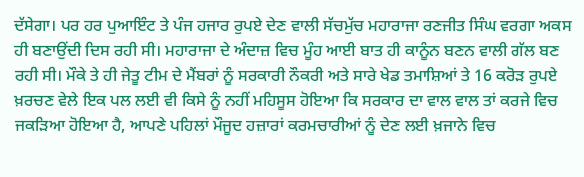ਦੱਸੇਗਾ। ਪਰ ਹਰ ਪੁਆਇੰਟ ਤੇ ਪੰਜ ਹਜਾਰ ਰੁਪਏ ਦੇਣ ਵਾਲੀ ਸੱਚਮੁੱਚ ਮਹਾਰਾਜਾ ਰਣਜੀਤ ਸਿੰਘ ਵਰਗਾ ਅਕਸ ਹੀ ਬਣਾਉਂਦੀ ਦਿਸ ਰਹੀ ਸੀ। ਮਹਾਰਾਜਾ ਦੇ ਅੰਦਾਜ਼ ਵਿਚ ਮੂੰਹ ਆਈ ਬਾਤ ਹੀ ਕਾਨੂੰਨ ਬਣਨ ਵਾਲੀ ਗੱਲ ਬਣ ਰਹੀ ਸੀ। ਮੌਕੇ ਤੇ ਹੀ ਜੇਤੂ ਟੀਮ ਦੇ ਮੈਂਬਰਾਂ ਨੂੰ ਸਰਕਾਰੀ ਨੌਕਰੀ ਅਤੇ ਸਾਰੇ ਖੇਡ ਤਮਾਸ਼ਿਆਂ ਤੇ 16 ਕਰੋੜ ਰੁਪਏ ਖ਼ਰਚਣ ਵੇਲੇ ਇਕ ਪਲ ਲਈ ਵੀ ਕਿਸੇ ਨੂੰ ਨਹੀਂ ਮਹਿਸੂਸ ਹੋਇਆ ਕਿ ਸਰਕਾਰ ਦਾ ਵਾਲ ਵਾਲ ਤਾਂ ਕਰਜੇ ਵਿਚ ਜਕੜਿਆ ਹੋਇਆ ਹੈ, ਆਪਣੇ ਪਹਿਲਾਂ ਮੌਜੂਦ ਹਜ਼ਾਰਾਂ ਕਰਮਚਾਰੀਆਂ ਨੂੰ ਦੇਣ ਲਈ ਖ਼ਜਾਨੇ ਵਿਚ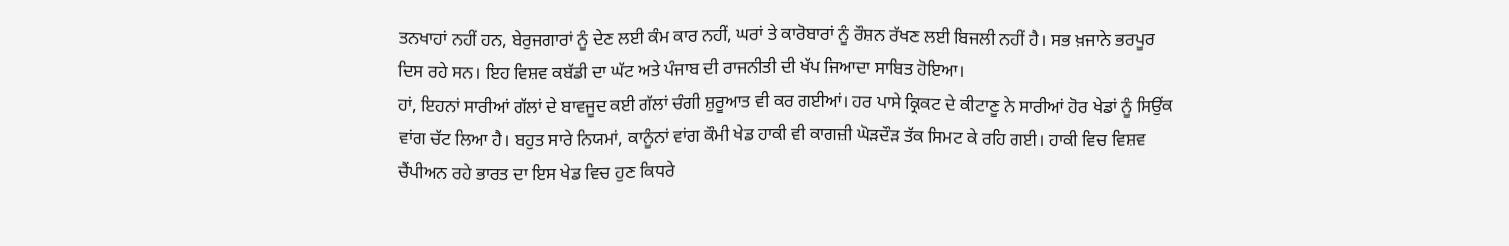ਤਨਖਾਹਾਂ ਨਹੀਂ ਹਨ, ਬੇਰੁਜਗਾਰਾਂ ਨੂੰ ਦੇਣ ਲਈ ਕੰਮ ਕਾਰ ਨਹੀਂ, ਘਰਾਂ ਤੇ ਕਾਰੋਬਾਰਾਂ ਨੂੰ ਰੌਸ਼ਨ ਰੱਖਣ ਲਈ ਬਿਜਲੀ ਨਹੀਂ ਹੈ। ਸਭ ਖ਼ਜਾਨੇ ਭਰਪੂਰ ਦਿਸ ਰਹੇ ਸਨ। ਇਹ ਵਿਸ਼ਵ ਕਬੱਡੀ ਦਾ ਘੱਟ ਅਤੇ ਪੰਜਾਬ ਦੀ ਰਾਜਨੀਤੀ ਦੀ ਖੱਪ ਜਿਆਦਾ ਸਾਬਿਤ ਹੋਇਆ।
ਹਾਂ, ਇਹਨਾਂ ਸਾਰੀਆਂ ਗੱਲਾਂ ਦੇ ਬਾਵਜੂਦ ਕਈ ਗੱਲਾਂ ਚੰਗੀ ਸ਼ੁਰੂਆਤ ਵੀ ਕਰ ਗਈਆਂ। ਹਰ ਪਾਸੇ ਕ੍ਰਿਕਟ ਦੇ ਕੀਟਾਣੂ ਨੇ ਸਾਰੀਆਂ ਹੋਰ ਖੇਡਾਂ ਨੂੰ ਸਿਉਂਕ ਵਾਂਗ ਚੱਟ ਲਿਆ ਹੈ। ਬਹੁਤ ਸਾਰੇ ਨਿਯਮਾਂ, ਕਾਨੂੰਨਾਂ ਵਾਂਗ ਕੌਮੀ ਖੇਡ ਹਾਕੀ ਵੀ ਕਾਗਜ਼ੀ ਘੋੜਦੌੜ ਤੱਕ ਸਿਮਟ ਕੇ ਰਹਿ ਗਈ। ਹਾਕੀ ਵਿਚ ਵਿਸ਼ਵ ਚੈਂਪੀਅਨ ਰਹੇ ਭਾਰਤ ਦਾ ਇਸ ਖੇਡ ਵਿਚ ਹੁਣ ਕਿਧਰੇ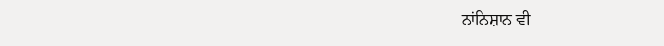ਨਾਂਨਿਸ਼ਾਨ ਵੀ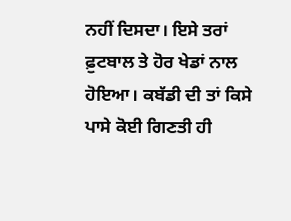ਨਹੀਂ ਦਿਸਦਾ। ਇਸੇ ਤਰਾਂ ਫ਼ੁਟਬਾਲ ਤੇ ਹੋਰ ਖੇਡਾਂ ਨਾਲ ਹੋਇਆ। ਕਬੱਡੀ ਦੀ ਤਾਂ ਕਿਸੇ ਪਾਸੇ ਕੋਈ ਗਿਣਤੀ ਹੀ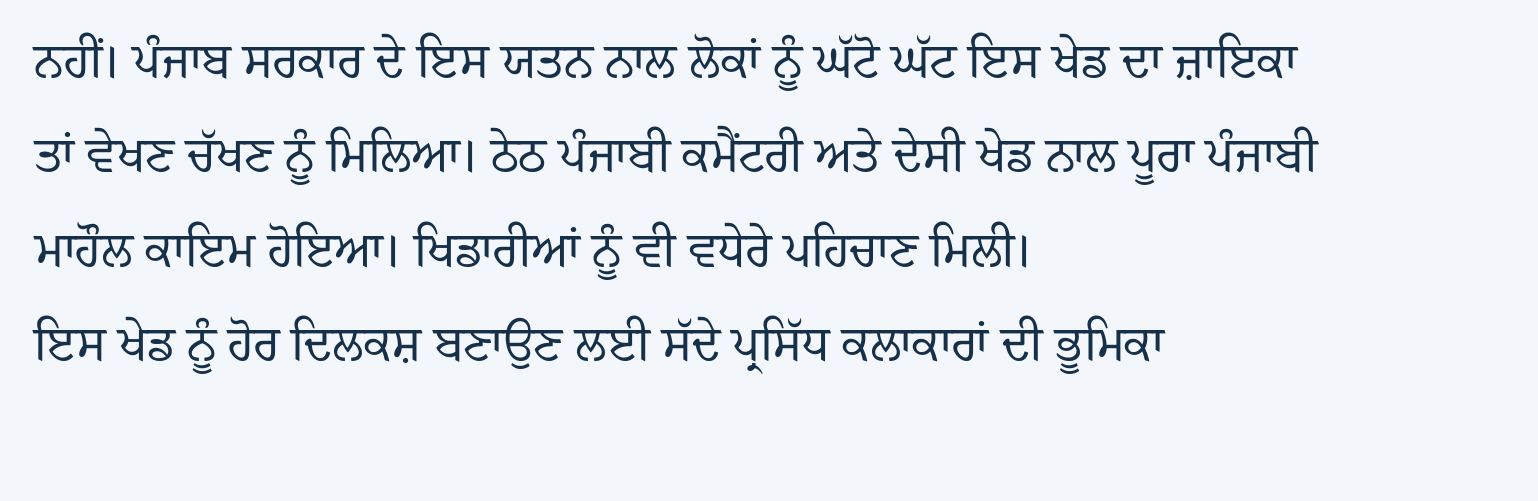ਨਹੀਂ। ਪੰਜਾਬ ਸਰਕਾਰ ਦੇ ਇਸ ਯਤਨ ਨਾਲ ਲੋਕਾਂ ਨੂੰ ਘੱਟੋ ਘੱਟ ਇਸ ਖੇਡ ਦਾ ਜ਼ਾਇਕਾ ਤਾਂ ਵੇਖਣ ਚੱਖਣ ਨੂੰ ਮਿਲਿਆ। ਠੇਠ ਪੰਜਾਬੀ ਕਮੈਂਟਰੀ ਅਤੇ ਦੇਸੀ ਖੇਡ ਨਾਲ ਪੂਰਾ ਪੰਜਾਬੀ ਮਾਹੌਲ ਕਾਇਮ ਹੋਇਆ। ਖਿਡਾਰੀਆਂ ਨੂੰ ਵੀ ਵਧੇਰੇ ਪਹਿਚਾਣ ਮਿਲੀ।
ਇਸ ਖੇਡ ਨੂੰ ਹੋਰ ਦਿਲਕਸ਼ ਬਣਾਉਣ ਲਈ ਸੱਦੇ ਪ੍ਰਸਿੱਧ ਕਲਾਕਾਰਾਂ ਦੀ ਭੂਮਿਕਾ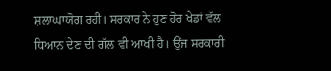ਸ਼ਲਾਘਾਯੋਗ ਰਹੀ। ਸਰਕਾਰ ਨੇ ਹੁਣ ਹੋਰ ਖੇਡਾਂ ਵੱਲ ਧਿਆਨ ਦੇਣ ਦੀ ਗੱਲ ਵੀ ਆਖੀ ਹੈ। ਉਂਜ ਸਰਕਾਰੀ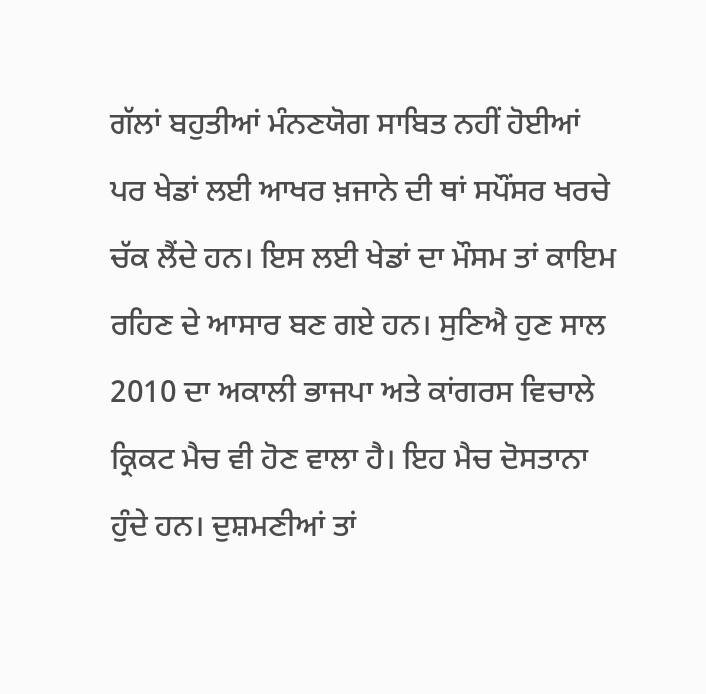ਗੱਲਾਂ ਬਹੁਤੀਆਂ ਮੰਨਣਯੋਗ ਸਾਬਿਤ ਨਹੀਂ ਹੋਈਆਂ ਪਰ ਖੇਡਾਂ ਲਈ ਆਖਰ ਖ਼ਜਾਨੇ ਦੀ ਥਾਂ ਸਪੌਂਸਰ ਖਰਚੇ ਚੱਕ ਲੈਂਦੇ ਹਨ। ਇਸ ਲਈ ਖੇਡਾਂ ਦਾ ਮੌਸਮ ਤਾਂ ਕਾਇਮ ਰਹਿਣ ਦੇ ਆਸਾਰ ਬਣ ਗਏ ਹਨ। ਸੁਣਿਐ ਹੁਣ ਸਾਲ 2010 ਦਾ ਅਕਾਲੀ ਭਾਜਪਾ ਅਤੇ ਕਾਂਗਰਸ ਵਿਚਾਲੇ ਕ੍ਰਿਕਟ ਮੈਚ ਵੀ ਹੋਣ ਵਾਲਾ ਹੈ। ਇਹ ਮੈਚ ਦੋਸਤਾਨਾ ਹੁੰਦੇ ਹਨ। ਦੁਸ਼ਮਣੀਆਂ ਤਾਂ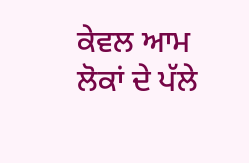ਕੇਵਲ ਆਮ ਲੋਕਾਂ ਦੇ ਪੱਲੇ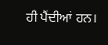ਹੀ ਪੈਂਦੀਆਂ ਹਨ।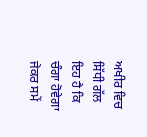ਅਖੀਰ ਵਿਚ ਸਿੱਧੀ ਗੱਲ ਇਹ ਹੈ ਕਿ ਚੰਗਾ ਹੋਵੇਗਾ ਜੇਕਰ ਸਮੇਂ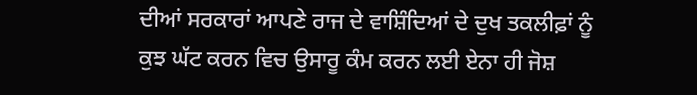ਦੀਆਂ ਸਰਕਾਰਾਂ ਆਪਣੇ ਰਾਜ ਦੇ ਵਾਸ਼ਿੰਦਿਆਂ ਦੇ ਦੁਖ ਤਕਲੀਫ਼ਾਂ ਨੂੰ ਕੁਝ ਘੱਟ ਕਰਨ ਵਿਚ ਉਸਾਰੂ ਕੰਮ ਕਰਨ ਲਈ ਏਨਾ ਹੀ ਜੋਸ਼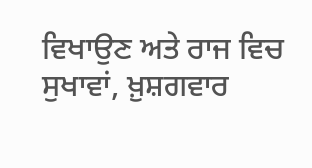ਵਿਖਾਉਣ ਅਤੇ ਰਾਜ ਵਿਚ ਸੁਖਾਵਾਂ, ਖ਼ੁਸ਼ਗਵਾਰ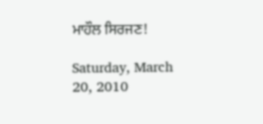ਮਾਹੌਲ ਸਿਰਜਣ!

Saturday, March 20, 2010